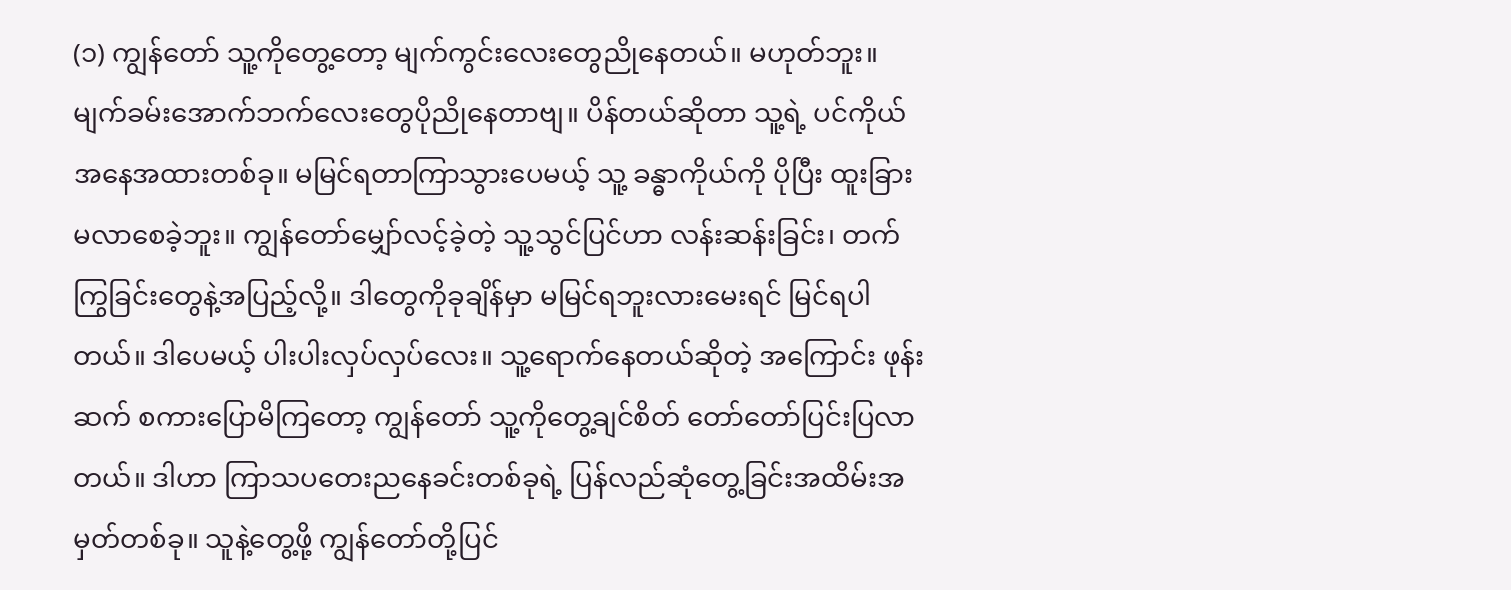(၁) ကျွန်တော် သူ့ကိုတွေ့တော့ မျက်ကွင်းလေးတွေညိုနေတယ်။ မဟုတ်ဘူး။ မျက်ခမ်းအောက်ဘက်လေးတွေပိုညိုနေတာဗျ။ ပိန်တယ်ဆိုတာ သူ့ရဲ့ ပင်ကိုယ်အနေအထားတစ်ခု။ မမြင်ရတာကြာသွားပေမယ့် သူ့ ခန္ဓာကိုယ်ကို ပိုပြီး ထူးခြားမလာစေခဲ့ဘူး။ ကျွန်တော်မျှော်လင့်ခဲ့တဲ့ သူ့သွင်ပြင်ဟာ လန်းဆန်းခြင်း၊ တက်ကြွခြင်းတွေနဲ့အပြည့်လို့။ ဒါတွေကိုခုချိန်မှာ မမြင်ရဘူးလားမေးရင် မြင်ရပါတယ်။ ဒါပေမယ့် ပါးပါးလှပ်လှပ်လေး။ သူ့ရောက်နေတယ်ဆိုတဲ့ အကြောင်း ဖုန်းဆက် စကားပြောမိကြတော့ ကျွန်တော် သူ့ကိုတွေ့ချင်စိတ် တော်တော်ပြင်းပြလာတယ်။ ဒါဟာ ကြာသပတေးညနေခင်းတစ်ခုရဲ့ ပြန်လည်ဆုံတွေ့ခြင်းအထိမ်းအမှတ်တစ်ခု။ သူနဲ့တွေ့ဖို့ ကျွန်တော်တို့ပြင်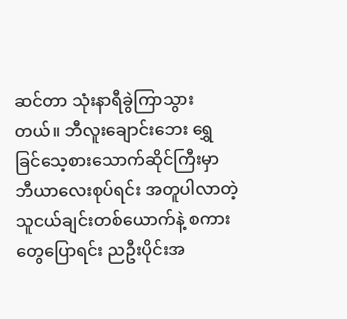ဆင်တာ သုံးနာရီခွဲကြာသွားတယ်။ ဘီလူးချောင်းဘေး ရွှေခြင်သေ့စားသောက်ဆိုင်ကြီးမှာ ဘီယာလေးစုပ်ရင်း အတူပါလာတဲ့ သူငယ်ချင်းတစ်ယောက်နဲ့ စကားတွေပြောရင်း ညဦးပိုင်းအ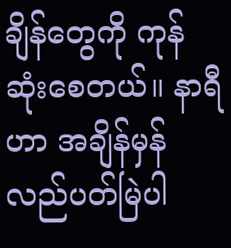ချိန်တွေကို ကုန်ဆုံးစေတယ်။ နာရီဟာ အချိန်မှန်လည်ပတ်မြဲပါ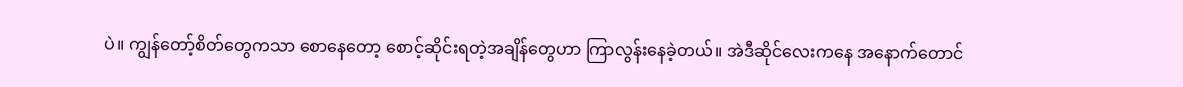ပဲ။ ကျွန်တော့်စိတ်တွေကသာ စောနေတော့ စောင့်ဆိုင်းရတဲ့အချိန်တွေဟာ ကြာလွန်းနေခဲ့တယ်။ အဲဒီဆိုင်လေးကနေ အနောက်တောင်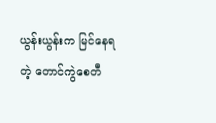ယွန်းယွန်းက မြင်နေရတဲ့ တောင်ကွဲစေတီ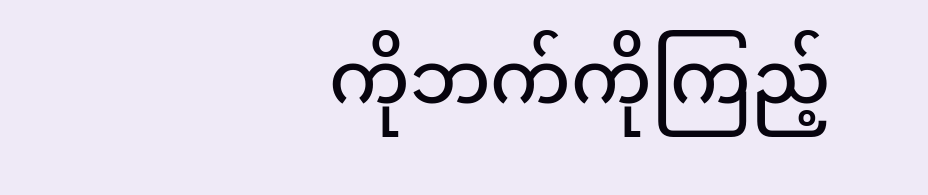ကိုဘက်ကိုကြည့်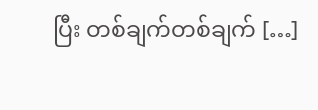ပြီး တစ်ချက်တစ်ချက် […]